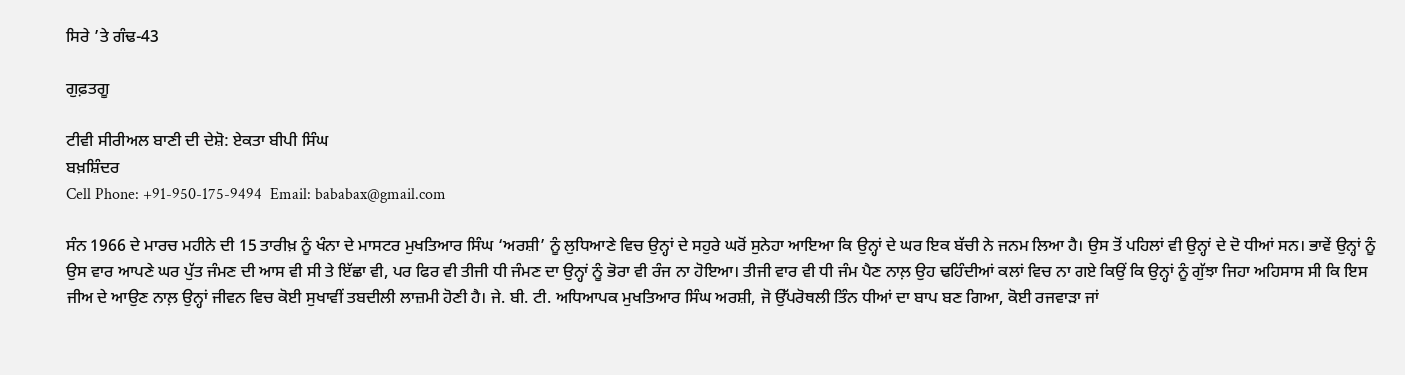ਸਿਰੇ ’ਤੇ ਗੰਢ-43

ਗੁਫ਼ਤਗੂ

ਟੀਵੀ ਸੀਰੀਅਲ ਬਾਣੀ ਦੀ ਦੇਸ਼ੋ: ਏਕਤਾ ਬੀਪੀ ਸਿੰਘ
ਬਖ਼ਸ਼ਿੰਦਰ
Cell Phone: +91-950-175-9494  Email: bababax@gmail.com

ਸੰਨ 1966 ਦੇ ਮਾਰਚ ਮਹੀਨੇ ਦੀ 15 ਤਾਰੀਖ਼ ਨੂੰ ਖੰਨਾ ਦੇ ਮਾਸਟਰ ਮੁਖਤਿਆਰ ਸਿੰਘ ‘ਅਰਸ਼ੀ’ ਨੂੰ ਲੁਧਿਆਣੇ ਵਿਚ ਉਨ੍ਹਾਂ ਦੇ ਸਹੁਰੇ ਘਰੋਂ ਸੁਨੇਹਾ ਆਇਆ ਕਿ ਉਨ੍ਹਾਂ ਦੇ ਘਰ ਇਕ ਬੱਚੀ ਨੇ ਜਨਮ ਲਿਆ ਹੈ। ਉਸ ਤੋਂ ਪਹਿਲਾਂ ਵੀ ਉਨ੍ਹਾਂ ਦੇ ਦੋ ਧੀਆਂ ਸਨ। ਭਾਵੇਂ ਉਨ੍ਹਾਂ ਨੂੰ ਉਸ ਵਾਰ ਆਪਣੇ ਘਰ ਪੁੱਤ ਜੰਮਣ ਦੀ ਆਸ ਵੀ ਸੀ ਤੇ ਇੱਛਾ ਵੀ, ਪਰ ਫਿਰ ਵੀ ਤੀਜੀ ਧੀ ਜੰਮਣ ਦਾ ਉਨ੍ਹਾਂ ਨੂੰ ਭੋਰਾ ਵੀ ਰੰਜ ਨਾ ਹੋਇਆ। ਤੀਜੀ ਵਾਰ ਵੀ ਧੀ ਜੰਮ ਪੈਣ ਨਾਲ਼ ਉਹ ਢਹਿੰਦੀਆਂ ਕਲਾਂ ਵਿਚ ਨਾ ਗਏ ਕਿਉਂ ਕਿ ਉਨ੍ਹਾਂ ਨੂੰ ਗੁੱਝਾ ਜਿਹਾ ਅਹਿਸਾਸ ਸੀ ਕਿ ਇਸ ਜੀਅ ਦੇ ਆਉਣ ਨਾਲ਼ ਉਨ੍ਹਾਂ ਜੀਵਨ ਵਿਚ ਕੋਈ ਸੁਖਾਵੀਂ ਤਬਦੀਲੀ ਲਾਜ਼ਮੀ ਹੋਣੀ ਹੈ। ਜੇ. ਬੀ. ਟੀ. ਅਧਿਆਪਕ ਮੁਖਤਿਆਰ ਸਿੰਘ ਅਰਸ਼ੀ, ਜੋ ਉੱਪਰੋਥਲੀ ਤਿੰਨ ਧੀਆਂ ਦਾ ਬਾਪ ਬਣ ਗਿਆ, ਕੋਈ ਰਜਵਾੜਾ ਜਾਂ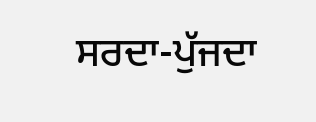ਸਰਦਾ-ਪੁੱਜਦਾ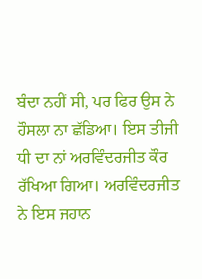ਬੰਦਾ ਨਹੀਂ ਸੀ, ਪਰ ਫਿਰ ਉਸ ਨੇ ਹੌਸਲਾ ਨਾ ਛੱਡਿਆ। ਇਸ ਤੀਜੀ ਧੀ ਦਾ ਨਾਂ ਅਰਵਿੰਦਰਜੀਤ ਕੌਰ ਰੱਖਿਆ ਗਿਆ। ਅਰਵਿੰਦਰਜੀਤ ਨੇ ਇਸ ਜਹਾਨ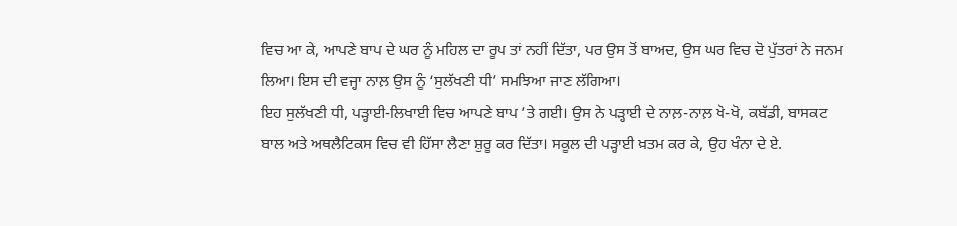ਵਿਚ ਆ ਕੇ, ਆਪਣੇ ਬਾਪ ਦੇ ਘਰ ਨੂੰ ਮਹਿਲ ਦਾ ਰੂਪ ਤਾਂ ਨਹੀਂ ਦਿੱਤਾ, ਪਰ ਉਸ ਤੋਂ ਬਾਅਦ, ਉਸ ਘਰ ਵਿਚ ਦੋ ਪੁੱਤਰਾਂ ਨੇ ਜਨਮ ਲਿਆ। ਇਸ ਦੀ ਵਜ੍ਹਾ ਨਾਲ਼ ਉਸ ਨੂੰ ‘ਸੁਲੱਖਣੀ ਧੀ’ ਸਮਝਿਆ ਜਾਣ ਲੱਗਿਆ।
ਇਹ ਸੁਲੱਖਣੀ ਧੀ, ਪੜ੍ਹਾਈ-ਲਿਖਾਈ ਵਿਚ ਆਪਣੇ ਬਾਪ ’ਤੇ ਗਈ। ਉਸ ਨੇ ਪੜ੍ਹਾਈ ਦੇ ਨਾਲ਼-ਨਾਲ਼ ਖੋ-ਖੋ, ਕਬੱਡੀ, ਬਾਸਕਟ ਬਾਲ ਅਤੇ ਅਥਲੈਟਿਕਸ ਵਿਚ ਵੀ ਹਿੱਸਾ ਲੈਣਾ ਸ਼ੁਰੂ ਕਰ ਦਿੱਤਾ। ਸਕੂਲ ਦੀ ਪੜ੍ਹਾਈ ਖ਼ਤਮ ਕਰ ਕੇ, ਉਹ ਖੰਨਾ ਦੇ ਏ.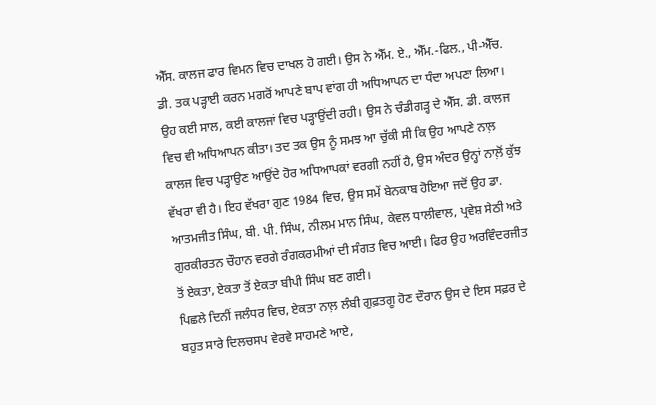ਐੱਸ. ਕਾਲਜ ਫਾਰ ਵਿਮਨ ਵਿਚ ਦਾਖਲ ਹੋ ਗਈ। ਉਸ ਨੇ ਐੱਮ. ਏ., ਐੱਮ.-ਫਿਲ., ਪੀ-ਐੱਚ. ਡੀ. ਤਕ ਪੜ੍ਹਾਈ ਕਰਨ ਮਗਰੋਂ ਆਪਣੇ ਬਾਪ ਵਾਂਗ ਹੀ ਅਧਿਆਪਨ ਦਾ ਧੰਦਾ ਅਪਣਾ ਲਿਆ। ਉਹ ਕਈ ਸਾਲ, ਕਈ ਕਾਲਜਾਂ ਵਿਚ ਪੜ੍ਹਾਉਂਦੀ ਰਹੀ। ਉਸ ਨੇ ਚੰਡੀਗੜ੍ਹ ਦੇ ਐੱਸ. ਡੀ. ਕਾਲਜ ਵਿਚ ਵੀ ਅਧਿਆਪਨ ਕੀਤਾ। ਤਦ ਤਕ ਉਸ ਨੂੰ ਸਮਝ ਆ ਚੁੱਕੀ ਸੀ ਕਿ ਉਹ ਆਪਣੇ ਨਾਲ਼ ਕਾਲਜ ਵਿਚ ਪੜ੍ਹਾਉਣ ਆਉਂਦੇ ਹੋਰ ਅਧਿਆਪਕਾਂ ਵਰਗੀ ਨਹੀਂ ਹੈ, ਉਸ ਅੰਦਰ ਉਨ੍ਹਾਂ ਨਾਲ਼ੋਂ ਕੁੱਝ ਵੱਖਰਾ ਵੀ ਹੈ। ਇਹ ਵੱਖਰਾ ਗੁਣ 1984 ਵਿਚ, ਉਸ ਸਮੇਂ ਬੇਨਕਾਬ ਹੋਇਆ ਜਦੋਂ ਉਹ ਡਾ. ਆਤਮਜੀਤ ਸਿੰਘ, ਬੀ. ਪੀ. ਸਿੰਘ, ਨੀਲਮ ਮਾਨ ਸਿੰਘ, ਕੇਵਲ ਧਾਲੀਵਾਲ, ਪ੍ਰਵੇਸ਼ ਸੇਠੀ ਅਤੇ ਗੁਰਕੀਰਤਨ ਚੌਹਾਨ ਵਰਗੇ ਰੰਗਕਰਮੀਆਂ ਦੀ ਸੰਗਤ ਵਿਚ ਆਈ। ਫਿਰ ਉਹ ਅਰਵਿੰਦਰਜੀਤ ਤੋਂ ਏਕਤਾ, ਏਕਤਾ ਤੋਂ ਏਕਤਾ ਬੀਪੀ ਸਿੰਘ ਬਣ ਗਈ।
ਪਿਛਲੇ ਦਿਨੀਂ ਜਲੰਧਰ ਵਿਚ, ਏਕਤਾ ਨਾਲ਼ ਲੰਬੀ ਗੁਫ਼ਤਗੂ ਹੋਣ ਦੌਰਾਨ ਉਸ ਦੇ ਇਸ ਸਫ਼ਰ ਦੇ ਬਹੁਤ ਸਾਰੇ ਦਿਲਚਸਪ ਵੇਰਵੇ ਸਾਹਮਣੇ ਆਏ,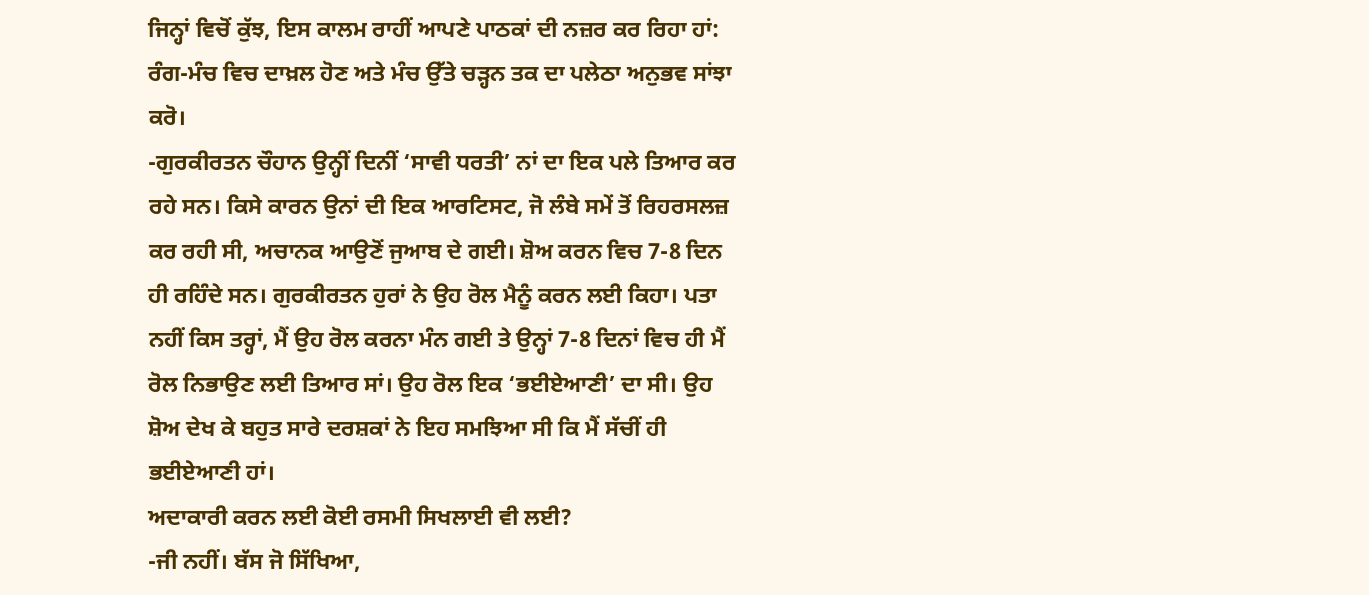ਜਿਨ੍ਹਾਂ ਵਿਚੋਂ ਕੁੱਝ, ਇਸ ਕਾਲਮ ਰਾਹੀਂ ਆਪਣੇ ਪਾਠਕਾਂ ਦੀ ਨਜ਼ਰ ਕਰ ਰਿਹਾ ਹਾਂ:
ਰੰਗ-ਮੰਚ ਵਿਚ ਦਾਖ਼ਲ ਹੋਣ ਅਤੇ ਮੰਚ ਉੱਤੇ ਚੜ੍ਹਨ ਤਕ ਦਾ ਪਲੇਠਾ ਅਨੁਭਵ ਸਾਂਝਾ ਕਰੋ।
-ਗੁਰਕੀਰਤਨ ਚੌਹਾਨ ਉਨ੍ਹੀਂ ਦਿਨੀਂ ‘ਸਾਵੀ ਧਰਤੀ’ ਨਾਂ ਦਾ ਇਕ ਪਲੇ ਤਿਆਰ ਕਰ ਰਹੇ ਸਨ। ਕਿਸੇ ਕਾਰਨ ਉਨਾਂ ਦੀ ਇਕ ਆਰਟਿਸਟ, ਜੋ ਲੰਬੇ ਸਮੇਂ ਤੋਂ ਰਿਹਰਸਲਜ਼ ਕਰ ਰਹੀ ਸੀ, ਅਚਾਨਕ ਆਉਣੋਂ ਜੁਆਬ ਦੇ ਗਈ। ਸ਼ੋਅ ਕਰਨ ਵਿਚ 7-8 ਦਿਨ ਹੀ ਰਹਿੰਦੇ ਸਨ। ਗੁਰਕੀਰਤਨ ਹੁਰਾਂ ਨੇ ਉਹ ਰੋਲ ਮੈਨੂੰ ਕਰਨ ਲਈ ਕਿਹਾ। ਪਤਾ ਨਹੀਂ ਕਿਸ ਤਰ੍ਹਾਂ, ਮੈਂ ਉਹ ਰੋਲ ਕਰਨਾ ਮੰਨ ਗਈ ਤੇ ਉਨ੍ਹਾਂ 7-8 ਦਿਨਾਂ ਵਿਚ ਹੀ ਮੈਂ ਰੋਲ ਨਿਭਾਉਣ ਲਈ ਤਿਆਰ ਸਾਂ। ਉਹ ਰੋਲ ਇਕ ‘ਭਈਏਆਣੀ’ ਦਾ ਸੀ। ਉਹ ਸ਼ੋਅ ਦੇਖ ਕੇ ਬਹੁਤ ਸਾਰੇ ਦਰਸ਼ਕਾਂ ਨੇ ਇਹ ਸਮਝਿਆ ਸੀ ਕਿ ਮੈਂ ਸੱਚੀਂ ਹੀ ਭਈਏਆਣੀ ਹਾਂ।
ਅਦਾਕਾਰੀ ਕਰਨ ਲਈ ਕੋਈ ਰਸਮੀ ਸਿਖਲਾਈ ਵੀ ਲਈ?
-ਜੀ ਨਹੀਂ। ਬੱਸ ਜੋ ਸਿੱਖਿਆ,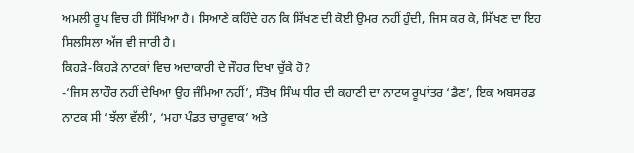ਅਮਲੀ ਰੂਪ ਵਿਚ ਹੀ ਸਿੱਖਿਆ ਹੈ। ਸਿਆਣੇ ਕਹਿੰਦੇ ਹਨ ਕਿ ਸਿੱਖਣ ਦੀ ਕੋਈ ਉਮਰ ਨਹੀਂ ਹੁੰਦੀ, ਜਿਸ ਕਰ ਕੇ, ਸਿੱਖਣ ਦਾ ਇਹ ਸਿਲਸਿਲਾ ਅੱਜ ਵੀ ਜਾਰੀ ਹੈ।
ਕਿਹੜੇ-ਕਿਹੜੇ ਨਾਟਕਾਂ ਵਿਚ ਅਦਾਕਾਰੀ ਦੇ ਜੌਹਰ ਦਿਖਾ ਚੁੱਕੇ ਹੋ?
-‘ਜਿਸ ਲਾਹੌਰ ਨਹੀਂ ਦੇਖਿਆ ਉਹ ਜੰਮਿਆ ਨਹੀਂ’, ਸੰਤੋਖ ਸਿੰਘ ਧੀਰ ਦੀ ਕਹਾਣੀ ਦਾ ਨਾਟਯ ਰੂਪਾਂਤਰ ‘ਡੈਣ’, ਇਕ ਅਬਸਰਡ ਨਾਟਕ ਸੀ ‘ਝੱਲਾ ਵੱਲੀ’, ‘ਮਹਾ ਪੰਡਤ ਚਾਰੂਵਾਕ’ ਅਤੇ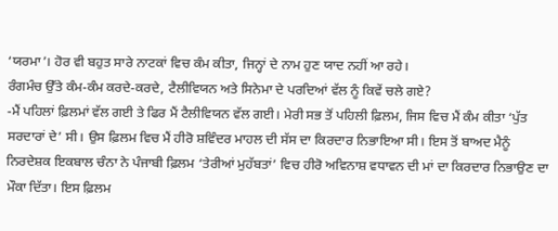‘ਯਰਮਾ’। ਹੋਰ ਵੀ ਬਹੁਤ ਸਾਰੇ ਨਾਟਕਾਂ ਵਿਚ ਕੰਮ ਕੀਤਾ, ਜਿਨ੍ਹਾਂ ਦੇ ਨਾਮ ਹੁਣ ਯਾਦ ਨਹੀਂ ਆ ਰਹੇ।
ਰੰਗਮੰਚ ਉੱਤੇ ਕੰਮ-ਕੰਮ ਕਰਦੇ-ਕਰਦੇ, ਟੈਲੀਵਿਯਨ ਅਤੇ ਸਿਨੇਮਾ ਦੇ ਪਰਦਿਆਂ ਵੱਲ ਨੂੰ ਕਿਵੇਂ ਚਲੇ ਗਏ?
-ਮੈਂ ਪਹਿਲਾਂ ਫ਼ਿਲਮਾਂ ਵੱਲ ਗਈ ਤੇ ਫਿਰ ਮੈਂ ਟੈਲੀਵਿਯਨ ਵੱਲ ਗਈ। ਮੇਰੀ ਸਭ ਤੋਂ ਪਹਿਲੀ ਫ਼ਿਲਮ, ਜਿਸ ਵਿਚ ਮੈਂ ਕੰਮ ਕੀਤਾ ‘ਪੁੱਤ ਸਰਦਾਰਾਂ ਦੇ’ ਸੀ। ਉਸ ਫ਼ਿਲਮ ਵਿਚ ਮੈਂ ਹੀਰੋ ਸ਼ਵਿੰਦਰ ਮਾਹਲ ਦੀ ਸੱਸ ਦਾ ਕਿਰਦਾਰ ਨਿਭਾਇਆ ਸੀ। ਇਸ ਤੋਂ ਬਾਅਦ ਮੈਨੂੰ ਨਿਰਦੇਸ਼ਕ ਇਕਬਾਲ ਚੰਨਾ ਨੇ ਪੰਜਾਬੀ ਫ਼ਿਲਮ ‘ਤੇਰੀਆਂ ਮੁਹੱਬਤਾਂ’ ਵਿਚ ਹੀਰੋ ਅਵਿਨਾਸ਼ ਵਧਾਵਨ ਦੀ ਮਾਂ ਦਾ ਕਿਰਦਾਰ ਨਿਭਾਉਣ ਦਾ ਮੌਕਾ ਦਿੱਤਾ। ਇਸ ਫ਼ਿਲਮ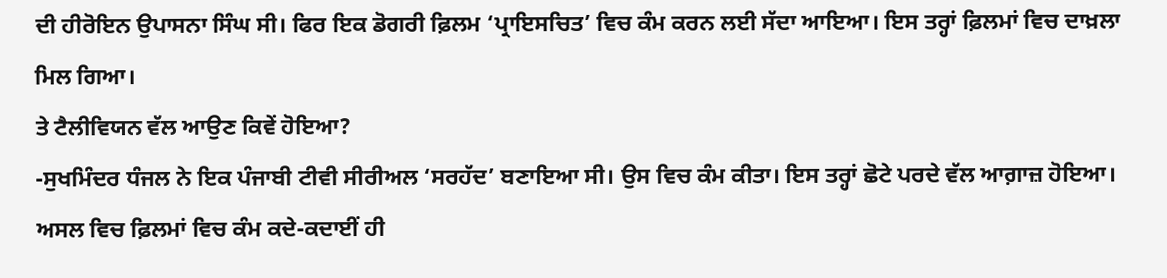ਦੀ ਹੀਰੋਇਨ ਉਪਾਸਨਾ ਸਿੰਘ ਸੀ। ਫਿਰ ਇਕ ਡੋਗਰੀ ਫ਼ਿਲਮ ‘ਪ੍ਰਾਇਸਚਿਤ’ ਵਿਚ ਕੰਮ ਕਰਨ ਲਈ ਸੱਦਾ ਆਇਆ। ਇਸ ਤਰ੍ਹਾਂ ਫ਼ਿਲਮਾਂ ਵਿਚ ਦਾਖ਼ਲਾ ਮਿਲ ਗਿਆ।
ਤੇ ਟੈਲੀਵਿਯਨ ਵੱਲ ਆਉਣ ਕਿਵੇਂ ਹੋਇਆ?
-ਸੁਖਮਿੰਦਰ ਧੰਜਲ ਨੇ ਇਕ ਪੰਜਾਬੀ ਟੀਵੀ ਸੀਰੀਅਲ ‘ਸਰਹੱਦ’ ਬਣਾਇਆ ਸੀ। ਉਸ ਵਿਚ ਕੰਮ ਕੀਤਾ। ਇਸ ਤਰ੍ਹਾਂ ਛੋਟੇ ਪਰਦੇ ਵੱਲ ਆਗ਼ਾਜ਼ ਹੋਇਆ। ਅਸਲ ਵਿਚ ਫ਼ਿਲਮਾਂ ਵਿਚ ਕੰਮ ਕਦੇ-ਕਦਾਈਂ ਹੀ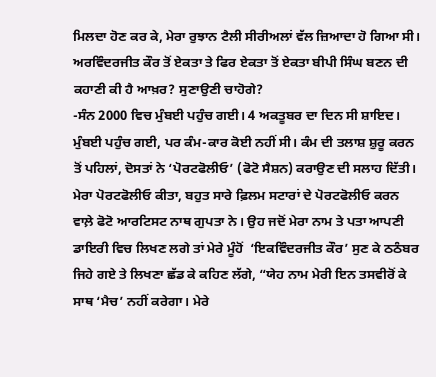ਮਿਲਦਾ ਹੋਣ ਕਰ ਕੇ, ਮੇਰਾ ਰੁਝਾਨ ਟੈਲੀ ਸੀਰੀਅਲਾਂ ਵੱਲ ਜ਼ਿਆਦਾ ਹੋ ਗਿਆ ਸੀ।
ਅਰਵਿੰਦਰਜੀਤ ਕੌਰ ਤੋਂ ਏਕਤਾ ਤੇ ਫਿਰ ਏਕਤਾ ਤੋਂ ਏਕਤਾ ਬੀਪੀ ਸਿੰਘ ਬਣਨ ਦੀ ਕਹਾਣੀ ਕੀ ਹੈ ਆਖ਼ਰ? ਸੁਣਾਉਣੀ ਚਾਹੋਗੇ?
-ਸੰਨ 2000 ਵਿਚ ਮੁੰਬਈ ਪਹੁੰਚ ਗਈ। 4 ਅਕਤੂਬਰ ਦਾ ਦਿਨ ਸੀ ਸ਼ਾਇਦ। ਮੁੰਬਈ ਪਹੁੰਚ ਗਈ, ਪਰ ਕੰਮ-ਕਾਰ ਕੋਈ ਨਹੀਂ ਸੀ। ਕੰਮ ਦੀ ਤਲਾਸ਼ ਸ਼ੁਰੂ ਕਰਨ ਤੋਂ ਪਹਿਲਾਂ, ਦੋਸਤਾਂ ਨੇ ‘ਪੋਰਟਫੋਲੀਓ’ (ਫੋਟੋ ਸੈਸ਼ਨ) ਕਰਾਉਣ ਦੀ ਸਲਾਹ ਦਿੱਤੀ। ਮੇਰਾ ਪੋਰਟਫੋਲੀਓ ਕੀਤਾ, ਬਹੁਤ ਸਾਰੇ ਫ਼ਿਲਮ ਸਟਾਰਾਂ ਦੇ ਪੋਰਟਫੋਲੀਓ ਕਰਨ ਵਾਲ਼ੇ ਫੋਟੋ ਆਰਟਿਸਟ ਨਾਥ ਗੁਪਤਾ ਨੇ। ਉਹ ਜਦੋਂ ਮੇਰਾ ਨਾਮ ਤੇ ਪਤਾ ਆਪਣੀ ਡਾਇਰੀ ਵਿਚ ਲਿਖਣ ਲਗੇ ਤਾਂ ਮੇਰੇ ਮੂੰਹੋਂ  ‘ਇਕਵਿੰਦਰਜੀਤ ਕੌਰ’ ਸੁਣ ਕੇ ਠਠੰਬਰ ਜਿਹੇ ਗਏ ਤੇ ਲਿਖਣਾ ਛੱਡ ਕੇ ਕਹਿਣ ਲੱਗੇ, “ਯੇਹ ਨਾਮ ਮੇਰੀ ਇਨ ਤਸਵੀਰੋਂ ਕੇ ਸਾਥ ‘ਮੈਚ’ ਨਹੀਂ ਕਰੇਗਾ। ਮੇਰੇ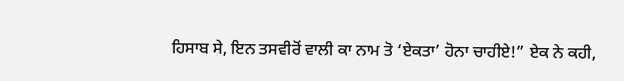ਹਿਸਾਬ ਸੇ, ਇਨ ਤਸਵੀਰੋਂ ਵਾਲੀ ਕਾ ਨਾਮ ਤੋ ‘ਏਕਤਾ’ ਹੋਨਾ ਚਾਹੀਏ!” ਏਕ ਨੇ ਕਹੀ,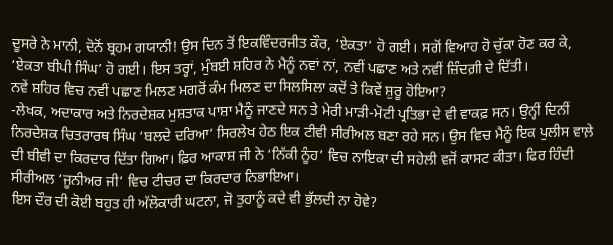ਦੂਸਰੇ ਨੇ ਮਾਨੀ, ਦੋਨੋਂ ਬ੍ਰਹਮ ਗਯਾਨੀ! ਉਸ ਦਿਨ ਤੋਂ ਇਕਵਿੰਦਰਜੀਤ ਕੌਰ, ‘ਏਕਤਾ’ ਹੋ ਗਈ। ਸਗੋਂ ਵਿਆਹ ਹੋ ਚੁੱਕਾ ਹੋਣ ਕਰ ਕੇ, ‘ਏਕਤਾ ਬੀਪੀ ਸਿੰਘ’ ਹੋ ਗਈ। ਇਸ ਤਰ੍ਹਾਂ, ਮੁੰਬਈ ਸ਼ਹਿਰ ਨੇ ਮੈਨੂੰ ਨਵਾਂ ਨਾਂ, ਨਵੀਂ ਪਛਾਣ ਅਤੇ ਨਵੀਂ ਜ਼ਿੰਦਗ਼ੀ ਦੇ ਦਿੱਤੀ।
ਨਵੇਂ ਸ਼ਹਿਰ ਵਿਚ ਨਵੀਂ ਪਛਾਣ ਮਿਲਣ ਮਗਰੋਂ ਕੰਮ ਮਿਲਣ ਦਾ ਸਿਲਸਿਲਾ ਕਦੋਂ ਤੇ ਕਿਵੇਂ ਸ਼ੁਰੂ ਹੋਇਆ?
-ਲੇਖਕ, ਅਦਾਕਾਰ ਅਤੇ ਨਿਰਦੇਸ਼ਕ ਮੁਸ਼ਤਾਕ ਪਾਸ਼ਾ ਮੈਨੂੰ ਜਾਣਦੇ ਸਨ ਤੇ ਮੇਰੀ ਮਾੜੀ-ਮੋਟੀ ਪ੍ਰਤਿਭਾ ਦੇ ਵੀ ਵਾਕਫ਼ ਸਨ। ਉਨ੍ਹੀਂ ਦਿਨੀਂ ਨਿਰਦੇਸ਼ਕ ਚਿਤਰਾਰਥ ਸਿੰਘ ‘ਬਲਦੇ ਦਰਿਆ’ ਸਿਰਲੇਖ ਹੇਠ ਇਕ ਟੀਵੀ ਸੀਰੀਅਲ ਬਣਾ ਰਹੇ ਸਨ। ਉਸ ਵਿਚ ਮੈਨੂੰ ਇਕ ਪੁਲੀਸ ਵਾਲ਼ੇ ਦੀ ਬੀਵੀ ਦਾ ਕਿਰਦਾਰ ਦਿੱਤਾ ਗਿਆ। ਫ਼ਿਰ ਆਕਾਸ਼ ਜੀ ਨੇ ‘ਨਿੱਕੀ ਨੂੰਹ’ ਵਿਚ ਨਾਇਕਾ ਦੀ ਸਹੇਲੀ ਵਜੋਂ ਕਾਸਟ ਕੀਤਾ। ਫਿਰ ਹਿੰਦੀ ਸੀਰੀਅਲ ‘ਜੂਨੀਅਰ ਜੀ’ ਵਿਚ ਟੀਚਰ ਦਾ ਕਿਰਦਾਰ ਨਿਭਾਇਆ।
ਇਸ ਦੌਰ ਦੀ ਕੋਈ ਬਹੁਤ ਹੀ ਅੱਲੋਕਾਰੀ ਘਟਨਾ, ਜੋ ਤੁਹਾਨੂੰ ਕਦੇ ਵੀ ਭੁੱਲਦੀ ਨਾ ਹੋਵੇ?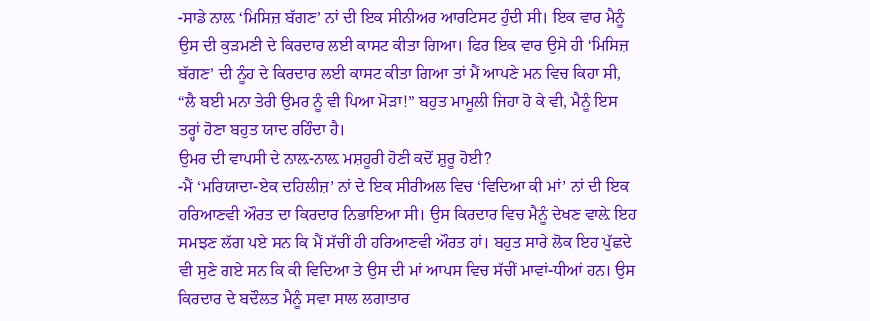-ਸਾਡੇ ਨਾਲ਼ ‘ਮਿਸਿਜ਼ ਬੱਗਣ’ ਨਾਂ ਦੀ ਇਕ ਸੀਨੀਅਰ ਆਰਟਿਸਟ ਹੁੰਦੀ ਸੀ। ਇਕ ਵਾਰ ਮੈਨੂੰ ਉਸ ਦੀ ਕੁੜਮਣੀ ਦੇ ਕਿਰਦਾਰ ਲਈ ਕਾਸਟ ਕੀਤਾ ਗਿਆ। ਫਿਰ ਇਕ ਵਾਰ ਉਸੇ ਹੀ ‘ਮਿਸਿਜ਼ ਬੱਗਣ’ ਦੀ ਨੂੰਹ ਦੇ ਕਿਰਦਾਰ ਲਈ ਕਾਸਟ ਕੀਤਾ ਗਿਆ ਤਾਂ ਮੈਂ ਆਪਣੇ ਮਨ ਵਿਚ ਕਿਹਾ ਸੀ, “ਲੈ ਬਈ ਮਨਾ ਤੇਰੀ ਉਮਰ ਨੂੰ ਵੀ ਪਿਆ ਮੋੜਾ!” ਬਹੁਤ ਮਾਮੂਲੀ ਜਿਹਾ ਹੋ ਕੇ ਵੀ, ਮੈਨੂੰ ਇਸ ਤਰ੍ਹਾਂ ਹੋਣਾ ਬਹੁਤ ਯਾਦ ਰਹਿੰਦਾ ਹੈ।
ਉਮਰ ਦੀ ਵਾਪਸੀ ਦੇ ਨਾਲ਼-ਨਾਲ਼ ਮਸ਼ਹੂਰੀ ਹੋਣੀ ਕਦੋਂ ਸ਼ੁਰੂ ਹੋਈ?
-ਮੈਂ ‘ਮਰਿਯਾਦਾ-ਏਕ ਦਹਿਲੀਜ਼’ ਨਾਂ ਦੇ ਇਕ ਸੀਰੀਅਲ ਵਿਚ ‘ਵਿਦਿਆ ਕੀ ਮਾਂ’ ਨਾਂ ਦੀ ਇਕ ਹਰਿਆਣਵੀ ਔਰਤ ਦਾ ਕਿਰਦਾਰ ਨਿਭਾਇਆ ਸੀ। ਉਸ ਕਿਰਦਾਰ ਵਿਚ ਮੈਨੂੰ ਦੇਖਣ ਵਾਲ਼ੇ ਇਹ ਸਮਝਣ ਲੱਗ ਪਏ ਸਨ ਕਿ ਮੈਂ ਸੱਚੀਂ ਹੀ ਹਰਿਆਣਵੀ ਔਰਤ ਹਾਂ। ਬਹੁਤ ਸਾਰੇ ਲੋਕ ਇਹ ਪੁੱਛਦੇ ਵੀ ਸੁਣੇ ਗਏ ਸਨ ਕਿ ਕੀ ਵਿਦਿਆ ਤੇ ਉਸ ਦੀ ਮਾਂ ਆਪਸ ਵਿਚ ਸੱਚੀਂ ਮਾਵਾਂ-ਧੀਆਂ ਹਨ। ਉਸ ਕਿਰਦਾਰ ਦੇ ਬਦੌਲਤ ਮੈਨੂੰ ਸਵਾ ਸਾਲ ਲਗਾਤਾਰ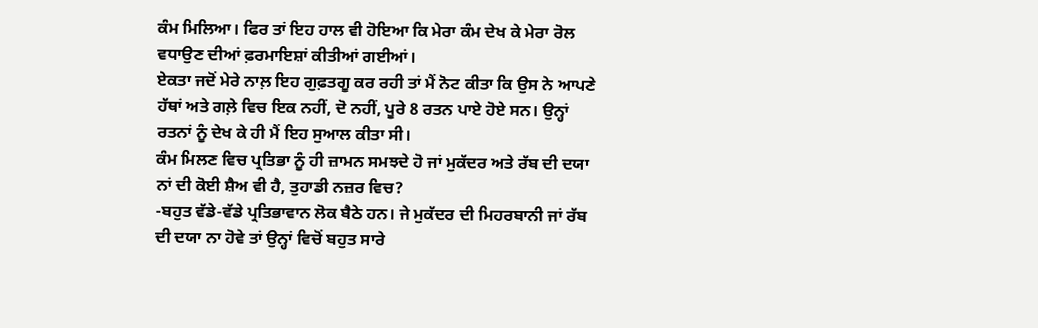ਕੰਮ ਮਿਲਿਆ। ਫਿਰ ਤਾਂ ਇਹ ਹਾਲ ਵੀ ਹੋਇਆ ਕਿ ਮੇਰਾ ਕੰਮ ਦੇਖ ਕੇ ਮੇਰਾ ਰੋਲ ਵਧਾਉਣ ਦੀਆਂ ਫ਼ਰਮਾਇਸ਼ਾਂ ਕੀਤੀਆਂ ਗਈਆਂ।
ਏਕਤਾ ਜਦੋਂ ਮੇਰੇ ਨਾਲ਼ ਇਹ ਗੁਫ਼ਤਗੂ ਕਰ ਰਹੀ ਤਾਂ ਮੈਂ ਨੋਟ ਕੀਤਾ ਕਿ ਉਸ ਨੇ ਆਪਣੇ ਹੱਥਾਂ ਅਤੇ ਗਲ਼ੇ ਵਿਚ ਇਕ ਨਹੀਂ, ਦੋ ਨਹੀਂ, ਪੂਰੇ 8 ਰਤਨ ਪਾਏ ਹੋਏ ਸਨ। ਉਨ੍ਹਾਂ ਰਤਨਾਂ ਨੂੰ ਦੇਖ ਕੇ ਹੀ ਮੈਂ ਇਹ ਸੁਆਲ ਕੀਤਾ ਸੀ।
ਕੰਮ ਮਿਲਣ ਵਿਚ ਪ੍ਰਤਿਭਾ ਨੂੰ ਹੀ ਜ਼ਾਮਨ ਸਮਝਦੇ ਹੋ ਜਾਂ ਮੁਕੱਦਰ ਅਤੇ ਰੱਬ ਦੀ ਦਯਾ ਨਾਂ ਦੀ ਕੋਈ ਸ਼ੈਅ ਵੀ ਹੈ, ਤੁਹਾਡੀ ਨਜ਼ਰ ਵਿਚ?
-ਬਹੁਤ ਵੱਡੇ-ਵੱਡੇ ਪ੍ਰਤਿਭਾਵਾਨ ਲੋਕ ਬੈਠੇ ਹਨ। ਜੇ ਮੁਕੱਦਰ ਦੀ ਮਿਹਰਬਾਨੀ ਜਾਂ ਰੱਬ ਦੀ ਦਯਾ ਨਾ ਹੋਵੇ ਤਾਂ ਉਨ੍ਹਾਂ ਵਿਚੋਂ ਬਹੁਤ ਸਾਰੇ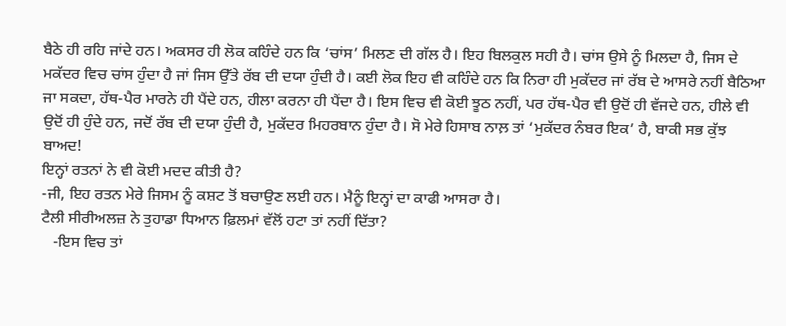ਬੈਠੇ ਹੀ ਰਹਿ ਜਾਂਦੇ ਹਨ। ਅਕਸਰ ਹੀ ਲੋਕ ਕਹਿੰਦੇ ਹਨ ਕਿ ‘ਚਾਂਸ’ ਮਿਲਣ ਦੀ ਗੱਲ ਹੈ। ਇਹ ਬਿਲਕੁਲ ਸਹੀ ਹੈ। ਚਾਂਸ ਉਸੇ ਨੂੰ ਮਿਲਦਾ ਹੈ, ਜਿਸ ਦੇ ਮਕੱਦਰ ਵਿਚ ਚਾਂਸ ਹੁੰਦਾ ਹੈ ਜਾਂ ਜਿਸ ਉੱਤੇ ਰੱਬ ਦੀ ਦਯਾ ਹੁੰਦੀ ਹੈ। ਕਈ ਲੋਕ ਇਹ ਵੀ ਕਹਿੰਦੇ ਹਨ ਕਿ ਨਿਰਾ ਹੀ ਮੁਕੱਦਰ ਜਾਂ ਰੱਬ ਦੇ ਆਸਰੇ ਨਹੀਂ ਬੈਠਿਆ ਜਾ ਸਕਦਾ, ਹੱਥ-ਪੈਰ ਮਾਰਨੇ ਹੀ ਪੈਂਦੇ ਹਨ, ਹੀਲਾ ਕਰਨਾ ਹੀ ਪੈਂਦਾ ਹੈ। ਇਸ ਵਿਚ ਵੀ ਕੋਈ ਝੂਠ ਨਹੀਂ, ਪਰ ਹੱਥ-ਪੈਰ ਵੀ ਉਦੋਂ ਹੀ ਵੱਜਦੇ ਹਨ, ਹੀਲੇ ਵੀ ਉਦੋਂ ਹੀ ਹੁੰਦੇ ਹਨ, ਜਦੋਂ ਰੱਬ ਦੀ ਦਯਾ ਹੁੰਦੀ ਹੈ, ਮੁਕੱਦਰ ਮਿਹਰਬਾਨ ਹੁੰਦਾ ਹੈ। ਸੋ ਮੇਰੇ ਹਿਸਾਬ ਨਾਲ਼ ਤਾਂ ‘ਮੁਕੱਦਰ ਨੰਬਰ ਇਕ’ ਹੈ, ਬਾਕੀ ਸਭ ਕੁੱਝ ਬਾਅਦ!
ਇਨ੍ਹਾਂ ਰਤਨਾਂ ਨੇ ਵੀ ਕੋਈ ਮਦਦ ਕੀਤੀ ਹੈ?
-ਜੀ, ਇਹ ਰਤਨ ਮੇਰੇ ਜਿਸਮ ਨੂੰ ਕਸ਼ਟ ਤੋਂ ਬਚਾਉਣ ਲਈ ਹਨ। ਮੈਨੂੰ ਇਨ੍ਹਾਂ ਦਾ ਕਾਫੀ ਆਸਰਾ ਹੈ।
ਟੈਲੀ ਸੀਰੀਅਲਜ਼ ਨੇ ਤੁਹਾਡਾ ਧਿਆਨ ਫ਼ਿਲਮਾਂ ਵੱਲੋਂ ਹਟਾ ਤਾਂ ਨਹੀਂ ਦਿੱਤਾ?
   -ਇਸ ਵਿਚ ਤਾਂ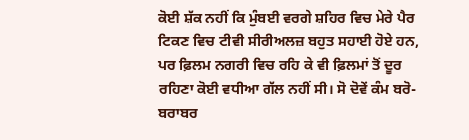ਕੋਈ ਸ਼ੱਕ ਨਹੀਂ ਕਿ ਮੁੰਬਈ ਵਰਗੇ ਸ਼ਹਿਰ ਵਿਚ ਮੇਰੇ ਪੈਰ ਟਿਕਣ ਵਿਚ ਟੀਵੀ ਸੀਰੀਅਲਜ਼ ਬਹੁਤ ਸਹਾਈ ਹੋਏ ਹਨ, ਪਰ ਫ਼ਿਲਮ ਨਗਰੀ ਵਿਚ ਰਹਿ ਕੇ ਵੀ ਫ਼ਿਲਮਾਂ ਤੋਂ ਦੂਰ ਰਹਿਣਾ ਕੋਈ ਵਧੀਆ ਗੱਲ ਨਹੀਂ ਸੀ। ਸੋ ਦੋਵੇਂ ਕੰਮ ਬਰੋ-ਬਰਾਬਰ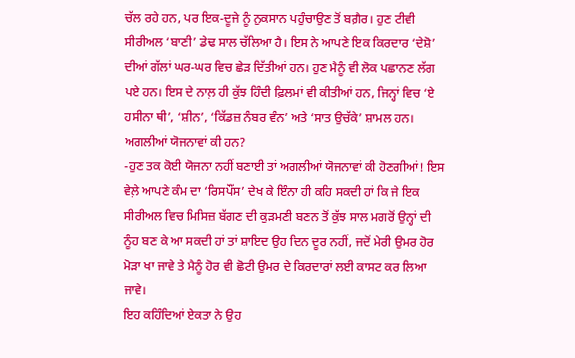ਚੱਲ ਰਹੇ ਹਨ, ਪਰ ਇਕ-ਦੂਜੇ ਨੂੰ ਨੁਕਸਾਨ ਪਹੁੰਚਾਉਣ ਤੋਂ ਬਗ਼ੈਰ। ਹੁਣ ਟੀਵੀ ਸੀਰੀਅਲ ‘ਬਾਣੀ’ ਡੇਢ ਸਾਲ ਚੱਲਿਆ ਹੈ। ਇਸ ਨੇ ਆਪਣੇ ਇਕ ਕਿਰਦਾਰ ‘ਦੇਸ਼ੋ’ ਦੀਆਂ ਗੱਲਾਂ ਘਰ-ਘਰ ਵਿਚ ਛੇੜ ਦਿੱਤੀਆਂ ਹਨ। ਹੁਣ ਮੈਨੂੰ ਵੀ ਲੋਕ ਪਛਾਨਣ ਲੱਗ ਪਏ ਹਨ। ਇਸ ਦੇ ਨਾਲ਼ ਹੀ ਕੁੱਝ ਹਿੰਦੀ ਫ਼ਿਲਮਾਂ ਵੀ ਕੀਤੀਆਂ ਹਨ, ਜਿਨ੍ਹਾਂ ਵਿਚ ‘ਏ ਹਸੀਨਾ ਥੀ’, ‘ਸ਼ੀਨ’, ‘ਕਿੱਡਜ਼ ਨੰਬਰ ਵੰਨ’ ਅਤੇ ‘ਸਾਤ ਉਚੱਕੇ’ ਸ਼ਾਮਲ ਹਨ।
ਅਗਲੀਆਂ ਯੋਜਨਾਵਾਂ ਕੀ ਹਨ?
-ਹੁਣ ਤਕ ਕੋਈ ਯੋਜਨਾ ਨਹੀਂ ਬਣਾਈ ਤਾਂ ਅਗਲੀਆਂ ਯੋਜਨਾਵਾਂ ਕੀ ਹੋਣਗੀਆਂ! ਇਸ ਵੇਲ਼ੇ ਆਪਣੇ ਕੰਮ ਦਾ ‘ਰਿਸਪੌਂਸ’ ਦੇਖ ਕੇ ਇੰਨਾ ਹੀ ਕਹਿ ਸਕਦੀ ਹਾਂ ਕਿ ਜੇ ਇਕ ਸੀਰੀਅਲ ਵਿਚ ਮਿਸਿਜ਼ ਬੱਗਣ ਦੀ ਕੁੜਮਣੀ ਬਣਨ ਤੋਂ ਕੁੱਝ ਸਾਲ ਮਗਰੋਂ ਉਨ੍ਹਾਂ ਦੀ ਨੂੰਹ ਬਣ ਕੇ ਆ ਸਕਦੀ ਹਾਂ ਤਾਂ ਸ਼ਾਇਦ ਉਹ ਦਿਨ ਦੂਰ ਨਹੀਂ, ਜਦੋਂ ਮੇਰੀ ਉਮਰ ਹੋਰ ਮੋੜਾ ਖਾ ਜਾਵੇ ਤੇ ਮੈਨੂੰ ਹੋਰ ਵੀ ਛੋਟੀ ਉਮਰ ਦੇ ਕਿਰਦਾਰਾਂ ਲਈ ਕਾਸਟ ਕਰ ਲਿਆ ਜਾਵੇ।
ਇਹ ਕਹਿੰਦਿਆਂ ਏਕਤਾ ਨੇ ਉਹ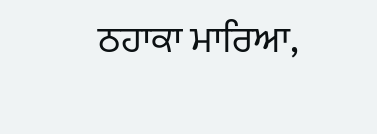ਠਹਾਕਾ ਮਾਰਿਆ,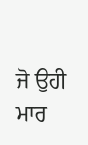ਜੋ ਉਹੀ ਮਾਰ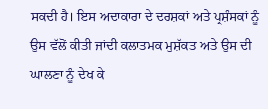ਸਕਦੀ ਹੈ। ਇਸ ਅਦਾਕਾਰਾ ਦੇ ਦਰਸ਼ਕਾਂ ਅਤੇ ਪ੍ਰਸ਼ੰਸਕਾਂ ਨੂੰ ਉਸ ਵੱਲੋਂ ਕੀਤੀ ਜਾਂਦੀ ਕਲਾਤਮਕ ਮੁਸ਼ੱਕਤ ਅਤੇ ਉਸ ਦੀ ਘਾਲਣਾ ਨੂੰ ਦੇਖ ਕੇ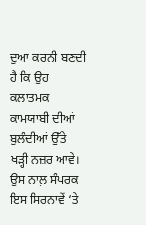ਦੁਆ ਕਰਨੀ ਬਣਦੀ ਹੈ ਕਿ ਉਹ ਕਲਾਤਮਕ ਕਾਮਯਾਬੀ ਦੀਆਂ ਬੁਲੰਦੀਆਂ ਉੱਤੇ ਖੜ੍ਹੀ ਨਜ਼ਰ ਆਵੇ। ਉਸ ਨਾਲ਼ ਸੰਪਰਕ ਇਸ ਸਿਰਨਾਵੇਂ ‘ਤੇ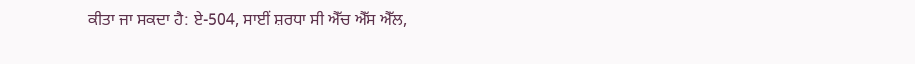ਕੀਤਾ ਜਾ ਸਕਦਾ ਹੈ: ਏ-504, ਸਾਈਂ ਸ਼ਰਧਾ ਸੀ ਐੱਚ ਐੱਸ ਐੱਲ,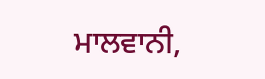ਮਾਲਵਾਨੀ,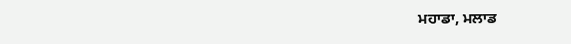ਮਹਾਡਾ, ਮਲਾਡ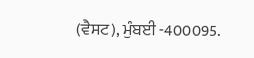(ਵੈਸਟ), ਮੁੰਬਈ -400095.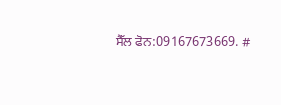ਸੈੱਲ ਫੋਨ:09167673669. #